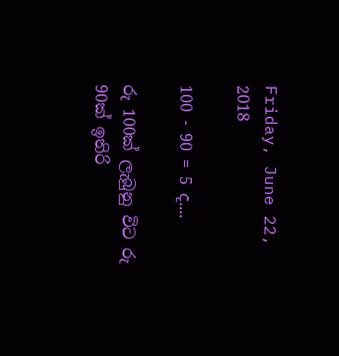Friday, June 22, 2018

100 - 90 = 5 ද....

රු 100ක් ලැබුනු විට රු 90ක් ඉතිරි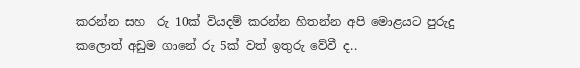කරන්න සහ  රු 10ක් වියදම් කරන්න හිතන්න අපි මොළයට පුරුදු කලොත් අඩුම ගානේ රු 5ක් වත් ඉතුරු වේවී ද..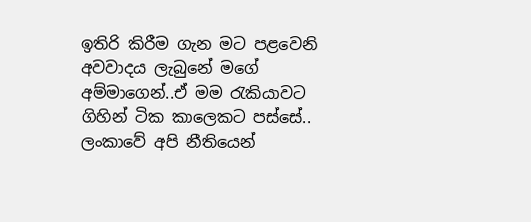ඉතිරි කිරීම ගැන මට පළවෙනි අවවාදය ලැබුනේ මගේ අම්මාගෙන්..ඒ මම රැකියාවට ගිහින් ටික කාලෙකට පස්සේ.. ලංකාවේ අපි නීතියෙන්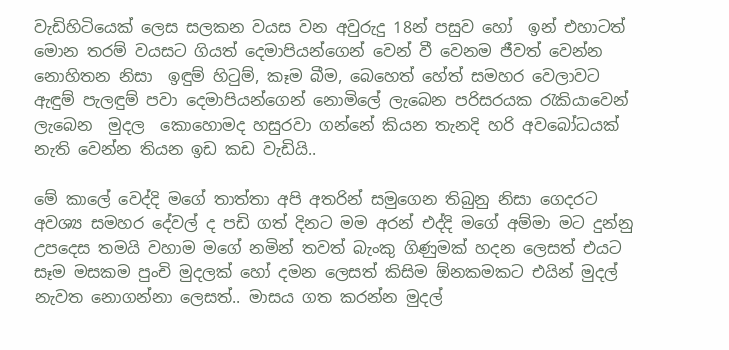වැඩිහිටියෙක් ලෙස සලකන වයස වන අවුරුදු 18න් පසුව හෝ  ඉන් එහාටත් මොන තරම් වයසට ගියත් දෙමාපියන්ගෙන් වෙන් වී වෙනම ජීවත් වෙන්න නොහිතන නිසා  ඉඳුම් හිටුම්, කෑම බීම, බෙහෙත් හේත් සමහර වෙලාවට ඇඳුම් පැලඳුම් පවා දෙමාපියන්ගෙන් නොමිලේ ලැබෙන පරිසරයක රැකියාවෙන් ලැබෙන  මුදල  කොහොමද හසුරවා ගන්නේ කියන තැනදි හරි අවබෝධයක් නැති වෙන්න තියන ඉඩ කඩ වැඩියි..

මේ කාලේ වෙද්දි මගේ තාත්තා අපි අතරින් සමුගෙන තිබුනු නිසා ගෙදරට අවශ්‍ය සමහර දේවල් ද පඩි ගත් දිනට මම අරන් එද්දි මගේ අම්මා මට දුන්නු උපදෙස තමයි වහාම මගේ නමින් තවත් බැංකු ගිණුමක් හදන ලෙසත් එයට සෑම මසකම පුංචි මුදලක් හෝ දමන ලෙසත් කිසිම ඕනකමකට එයින් මුදල් නැවත නොගන්නා ලෙසත්.. මාසය ගත කරන්න මුදල්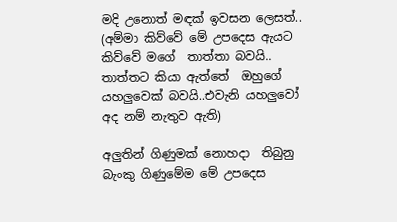මදි උනොත් මඳක් ඉවසන ලෙසත්.. (අම්මා කිව්වේ මේ උපදෙස ඇයට කිව්වේ මගේ  තාත්තා බවයි.. තාත්තට කියා ඇත්තේ  ඔහුගේ යහලුවෙක් බවයි..එවැනි යහලුවෝ අද නම් නැතුව ඇති)

අලුතින් ගිණුමක් නොහදා  තිබුනු බැංකු ගිණුමේම මේ උපදෙස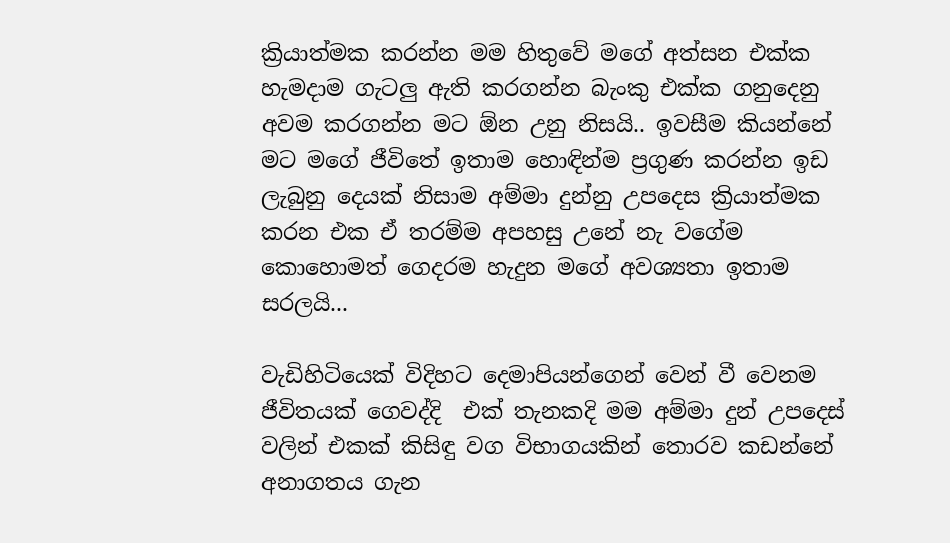ක්‍රියාත්මක කරන්න මම හිතුවේ මගේ අත්සන එක්ක හැමදාම ගැටලු ඇති කරගන්න බැංකු එක්ක ගනුදෙනු අවම කරගන්න මට ඕන උනු නිසයි.. ඉවසීම කියන්නේ මට මගේ ජීවිතේ ඉතාම හොඳින්ම ප්‍රගුණ කරන්න ඉඩ ලැබුනු දෙයක් නිසාම අම්මා දුන්නු උපදෙස ක්‍රියාත්මක කරන එක ඒ තරම්ම අපහසු උනේ නැ වගේම කොහොමත් ගෙදරම හැදුන මගේ අවශ්‍යතා ඉතාම සරලයි...

වැඩිහිටියෙක් විදිහට දෙමාපියන්ගෙන් වෙන් වී වෙනම ජීවිතයක් ගෙවද්දි  එක් තැනකදි මම අම්මා දුන් උපදෙස් වලින් එකක් කිසිඳු වග විභාගයකින් තොරව කඩන්නේ අනාගතය ගැන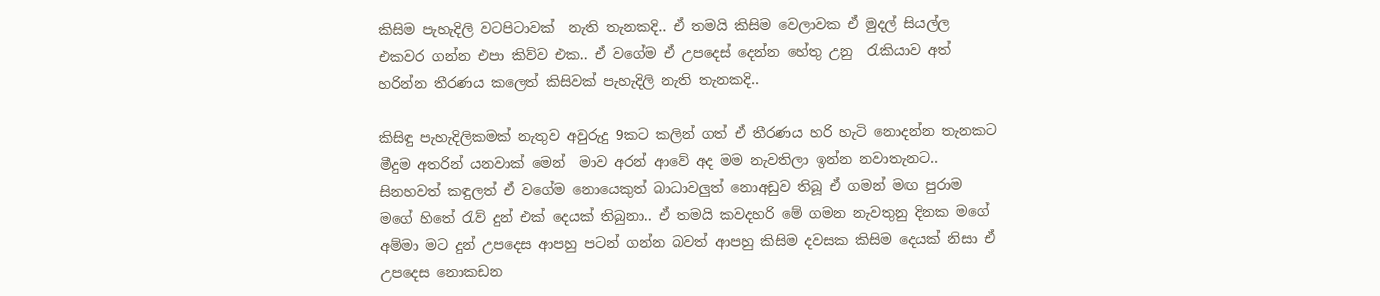කිසිම පැහැදිලි වටපිටාවක්  නැති තැනකදි.. ඒ තමයි කිසිම වෙලාවක ඒ මුදල් සියල්ල එකවර ගන්න එපා කිව්ව එක.. ඒ වගේම ඒ උපදෙස් දෙන්න හේතු උනු  රැකියාව අත් හරින්න තීරණය කලෙත් කිසිවක් පැහැදිලි නැති තැනකදි..

කිසිඳු පැහැදිලිකමක් නැතුව අවුරුදු 9කට කලින් ගත් ඒ තීරණය හරි හැටි නොදන්න තැනකට මීදුම අතරින් යනවාක් මෙන්  මාව අරන් ආවේ අද මම නැවතිලා ඉන්න නවාතැනට..  සිනහවත් කඳුලත් ඒ වගේම නොයෙකුත් බාධාවලුත් නොඅඩුව තිබූ ඒ ගමන් මඟ පුරාම  මගේ හිතේ රැව් දුන් එක් දෙයක් තිබුනා.. ඒ තමයි කවදහරි මේ ගමන නැවතුනු දිනක මගේ අම්මා මට දුන් උපදෙස ආපහු පටන් ගන්න බවත් ආපහු කිසිම දවසක කිසිම දෙයක් නිසා ඒ උපදෙස නොකඩන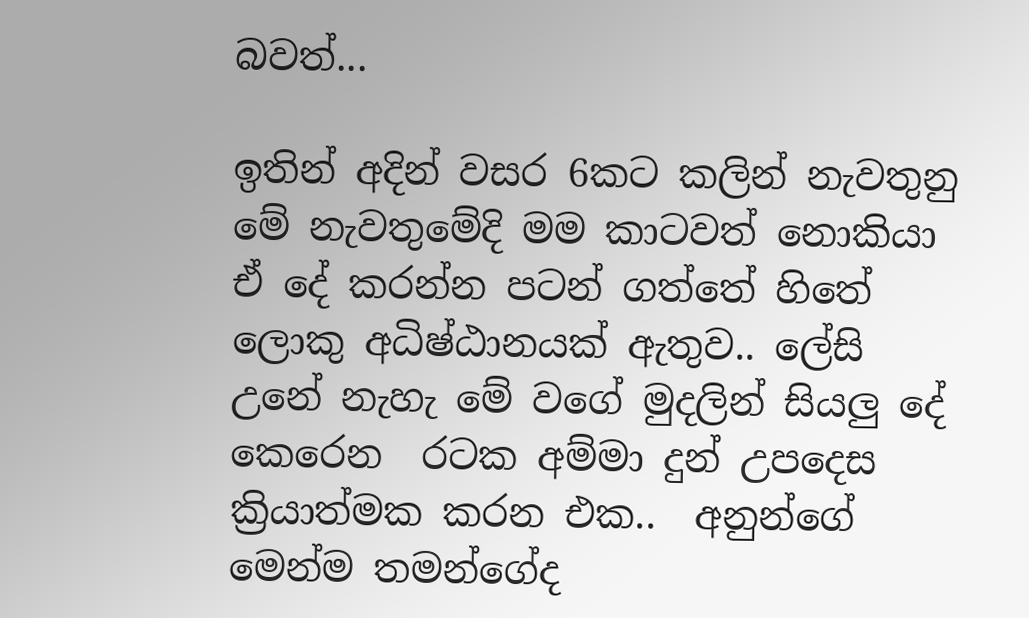බවත්...

ඉතින් අදින් වසර 6කට කලින් නැවතුනු මේ නැවතුමේදි මම කාටවත් නොකියා  ඒ දේ කරන්න පටන් ගත්තේ හිතේ ලොකු අධිෂ්ඨානයක් ඇතුව.. ලේසි උනේ නැහැ මේ වගේ මුදලින් සියලු දේ කෙරෙන  රටක අම්මා දුන් උපදෙස ක්‍රියාත්මක කරන එක..  අනුන්ගේ මෙන්ම තමන්ගේද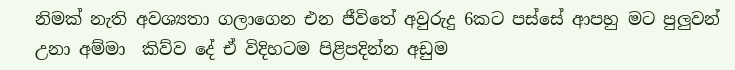නිමක් නැති අවශ්‍යතා ගලාගෙන එන ජීවිතේ අවුරුදු 6කට පස්සේ ආපහු මට පුලුවන් උනා අම්මා  කිව්ව දේ ඒ විදිහටම පිළිපදින්න අඩුම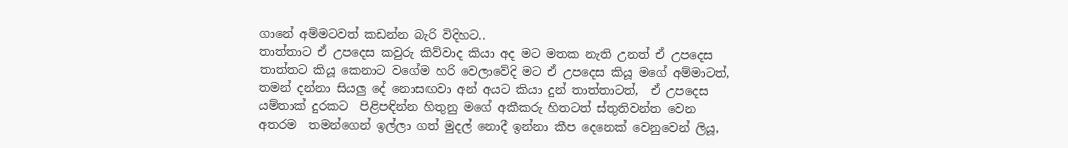ගානේ අම්මටවත් කඩන්න බැරි විදිහට..
තාත්තාට ඒ උපදෙස කවුරු කිව්වාද කියා අද මට මතක නැති උනත් ඒ උපදෙස තාත්තට කියූ කෙනාට වගේම හරි වෙලාවේදි මට ඒ උපදෙස කියූ මගේ අම්මාටත්, තමන් දන්නා සියලු දේ නොසඟවා අන් අයට කියා දුන් තාත්තාටත්,  ඒ උපදෙස යම්තාක් දුරකට  පිළිපඳින්න හිතුනු මගේ අකීකරු හිතටත් ස්තුතිවන්ත වෙන අතරම  තමන්ගෙන් ඉල්ලා ගත් මුදල් නොදී ඉන්නා කීප දෙනෙක් වෙනුවෙන් ලියූ,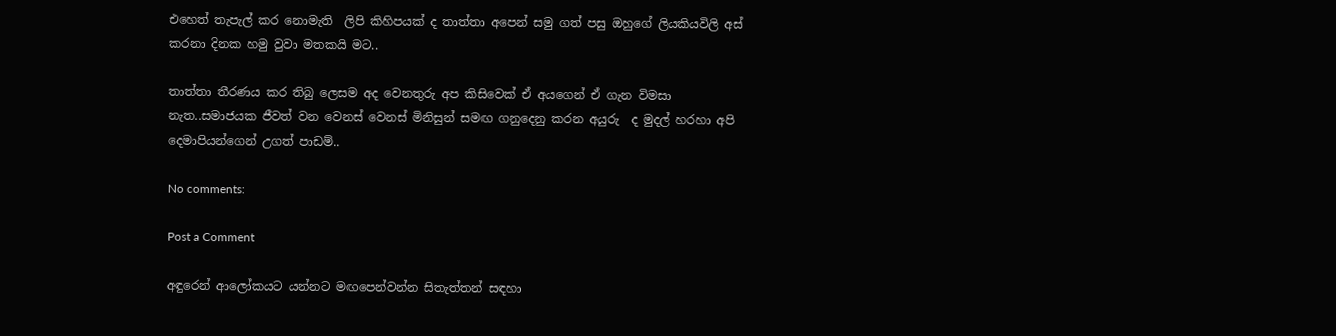එහෙත් තැපැල් කර නොමැති  ලිපි කිහිපයක් ද තාත්තා අපෙන් සමු ගත් පසු ඔහුගේ ලියකියවිලි අස් කරනා දිනක හමු වුවා මතකයි මට..

තාත්තා තීරණය කර තිබු ලෙසම අද වෙනතුරු අප කිසිවෙක් ඒ අයගෙන් ඒ ගැන විමසා නැත..සමාජයක ජීවත් වන වෙනස් වෙනස් මිනිසුන් සමඟ ගනුදෙනු කරන අයුරු  ද මුදල් හරහා අපි දෙමාපියන්ගෙන් උගත් පාඩම්..

No comments:

Post a Comment

අඳුරෙන් ආලෝකයට යන්නට මඟපෙන්වන්න සිතැත්තන් සඳහා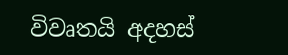විවෘතයි අදහස්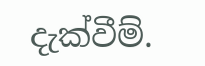දැක්වීම්.